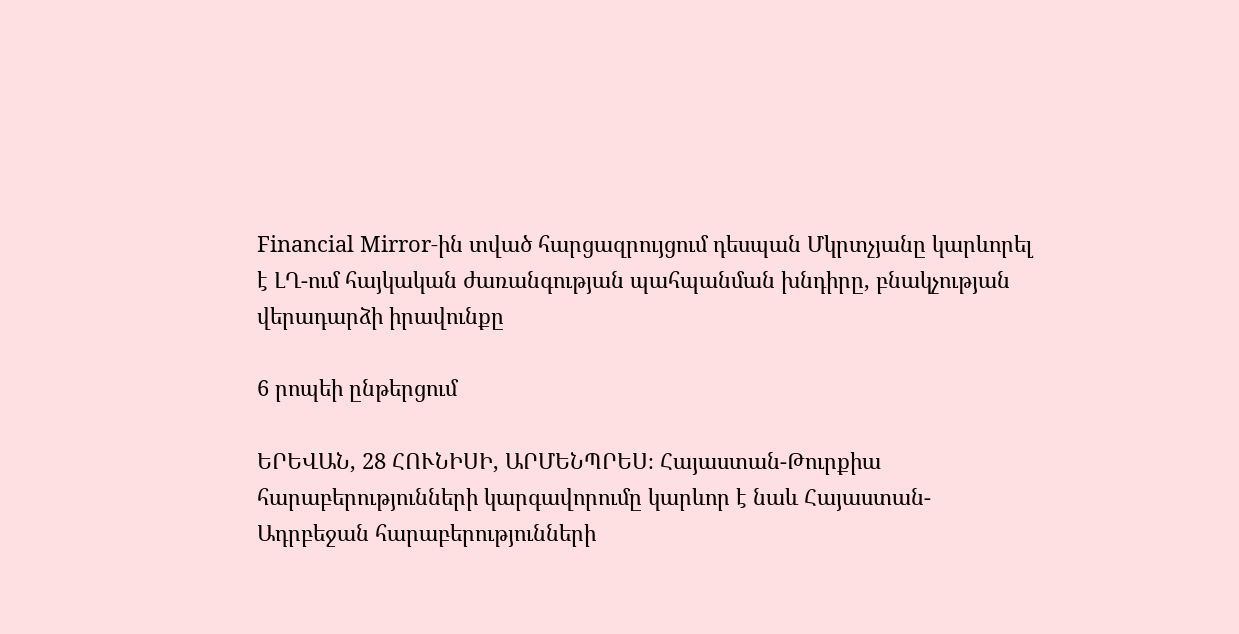Financial Mirror-ին տված հարցազրույցում դեսպան Մկրտչյանը կարևորել է ԼՂ-ում հայկական ժառանգության պահպանման խնդիրը, բնակչության վերադարձի իրավունքը

6 րոպեի ընթերցում

ԵՐԵՎԱՆ, 28 ՀՈՒՆԻՍԻ, ԱՐՄԵՆՊՐԵՍ։ Հայաստան-Թուրքիա հարաբերությունների կարգավորումը կարևոր է նաև Հայաստան-Ադրբեջան հարաբերությունների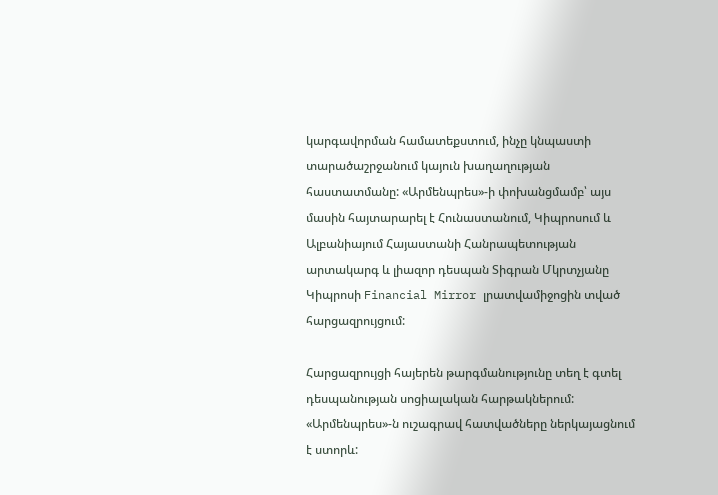կարգավորման համատեքստում, ինչը կնպաստի տարածաշրջանում կայուն խաղաղության հաստատմանը: «Արմենպրես»-ի փոխանցմամբ՝ այս մասին հայտարարել է Հունաստանում, Կիպրոսում և Ալբանիայում Հայաստանի Հանրապետության արտակարգ և լիազոր դեսպան Տիգրան Մկրտչյանը  Կիպրոսի Financial Mirror լրատվամիջոցին տված հարցազրույցում:

Հարցազրույցի հայերեն թարգմանությունը տեղ է գտել դեսպանության սոցիալական հարթակներում: «Արմենպրես»-ն ուշագրավ հատվածները ներկայացնում է ստորև: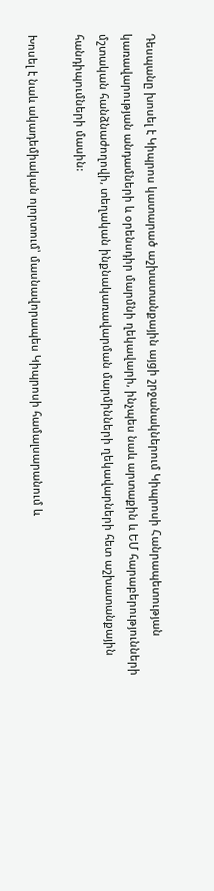Դեսպանը խոսել է Կիպրոս կատարած աշխատանքային այցի շրջանակներում Կիպրոսի Հանրապետության կառավարության անդամների և օրենսդիր մարմնի ղեկավարի, ինչպես նաև արտաքին և ԵՄ հարաբերությունների մշտական հանձնաժողովի, տեղական ինքնակառավարման մարմինների ղեկավարների հետ աշխատանքային հանդիպումների մասին:

Խոսել է նաև ակադեմիական ոլորտում՝ մասնավորապես Կիպրոսի համալսարանում և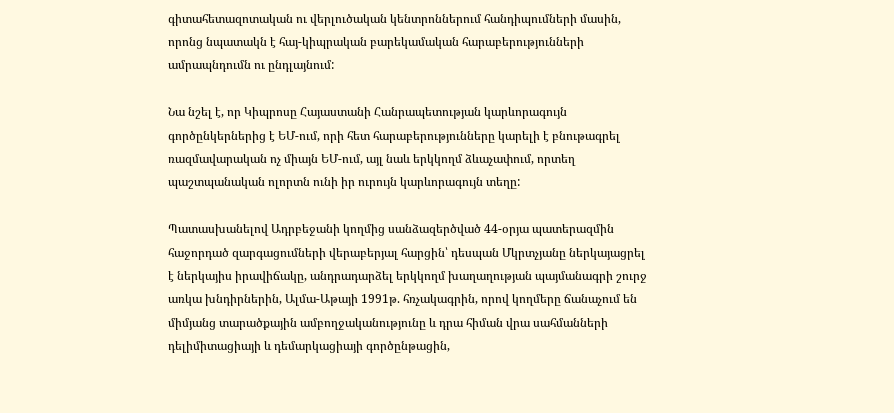գիտահետազոտական ու վերլուծական կենտրոններում հանդիպումների մասին, որոնց նպատակն է հայ-կիպրական բարեկամական հարաբերությունների ամրապնդումն ու ընդլայնում:

Նա նշել է, որ Կիպրոսը Հայաստանի Հանրապետության կարևորագույն գործընկերներից է ԵՄ-ում, որի հետ հարաբերությունները կարելի է բնութագրել ռազմավարական ոչ միայն ԵՄ-ում, այլ նաև երկկողմ ձևաչափում, որտեղ պաշտպանական ոլորտն ունի իր ուրույն կարևորագույն տեղը:

Պատասխանելով Ադրբեջանի կողմից սանձազերծված 44-օրյա պատերազմին հաջորդած զարգացումների վերաբերյալ հարցին՝ դեսպան Մկրտչյանը ներկայացրել է ներկայիս իրավիճակը, անդրադարձել երկկողմ խաղաղության պայմանագրի շուրջ առկա խնդիրներին, Ալմա-Աթայի 1991թ. հռչակագրին, որով կողմերը ճանաչում են միմյանց տարածքային ամբողջականությունը և դրա հիման վրա սահմանների դելիմիտացիայի և դեմարկացիայի գործընթացին,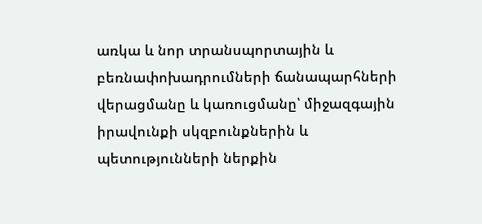առկա և նոր տրանսպորտային և բեռնափոխադրումների ճանապարհների վերացմանը և կառուցմանը՝ միջազգային իրավունքի սկզբունքներին և պետությունների ներքին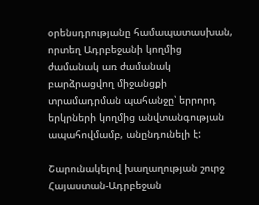օրենսդրությանը համապատասխան, որտեղ Ադրբեջանի կողմից ժամանակ առ ժամանակ բարձրացվող միջանցքի տրամադրման պահանջը՝ երրորդ երկրների կողմից անվտանգության ապահովմամբ, անընդունելի է:

Շարունակելով խաղաղության շուրջ Հայաստան-Ադրբեջան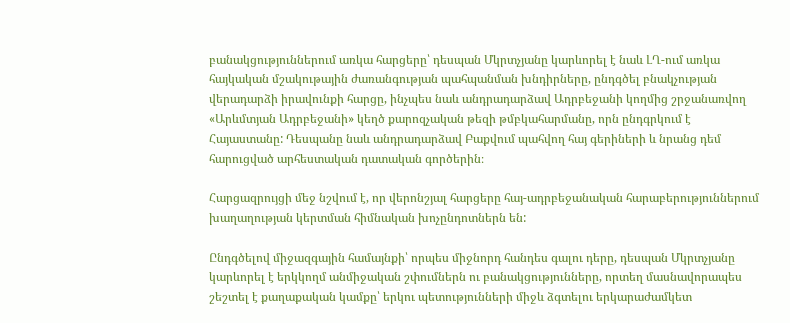բանակցություններում առկա հարցերը՝ դեսպան Մկրտչյանը կարևորել է նաև ԼՂ-ում առկա հայկական մշակութային ժառանգության պահպանման խնդիրները, ընդգծել բնակչության վերադարձի իրավունքի հարցը, ինչպես նաև անդրադարձավ Ադրբեջանի կողմից շրջանառվող «Արևմտյան Ադրբեջանի» կեղծ քարոզչական թեզի թմբկահարմանը, որն ընդգրկում է Հայաստանը: Դեսպանը նաև անդրադարձավ Բաքվում պահվող հայ գերիների և նրանց դեմ հարուցված արհեստական դատական գործերին։

Հարցազրույցի մեջ նշվում է, որ վերոնշյալ հարցերը հայ-ադրբեջանական հարաբերություններում խաղաղության կերտման հիմնական խոչընդոտներն են:

Ընդգծելով միջազգային համայնքի՝ որպես միջնորդ հանդես գալու դերը, դեսպան Մկրտչյանը կարևորել է երկկողմ անմիջական շփումներն ու բանակցությունները, որտեղ մասնավորապես շեշտել է քաղաքական կամքը՝ երկու պետությունների միջև ձգտելու երկարաժամկետ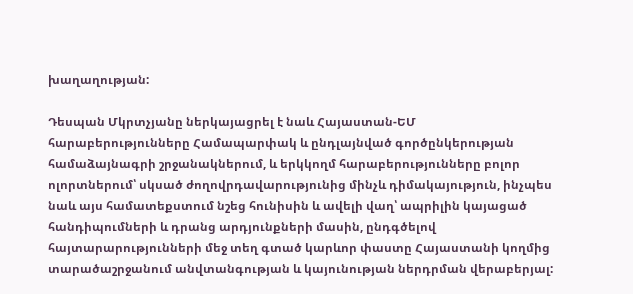խաղաղության:

Դեսպան Մկրտչյանը ներկայացրել է նաև Հայաստան-ԵՄ հարաբերությունները Համապարփակ և ընդլայնված գործընկերության համաձայնագրի շրջանակներում, և երկկողմ հարաբերությունները բոլոր ոլորտներում՝ սկսած ժողովրդավարությունից մինչև դիմակայություն, ինչպես նաև այս համատեքստում նշեց հունիսին և ավելի վաղ՝ ապրիլին կայացած հանդիպումների և դրանց արդյունքների մասին, ընդգծելով հայտարարությունների մեջ տեղ գտած կարևոր փաստը Հայաստանի կողմից տարածաշրջանում անվտանգության և կայունության ներդրման վերաբերյալ: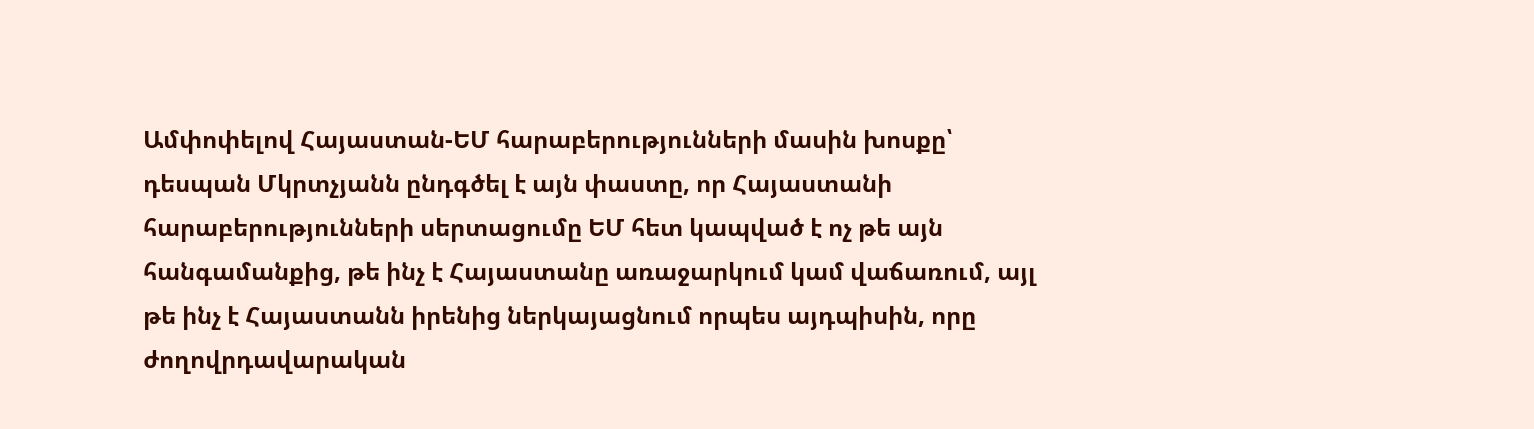Ամփոփելով Հայաստան-ԵՄ հարաբերությունների մասին խոսքը՝ դեսպան Մկրտչյանն ընդգծել է այն փաստը, որ Հայաստանի հարաբերությունների սերտացումը ԵՄ հետ կապված է ոչ թե այն հանգամանքից, թե ինչ է Հայաստանը առաջարկում կամ վաճառում, այլ թե ինչ է Հայաստանն իրենից ներկայացնում որպես այդպիսին, որը ժողովրդավարական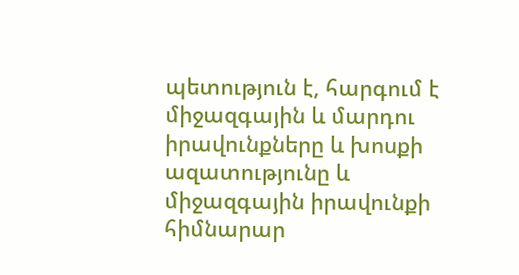պետություն է, հարգում է միջազգային և մարդու իրավունքները և խոսքի ազատությունը և միջազգային իրավունքի հիմնարար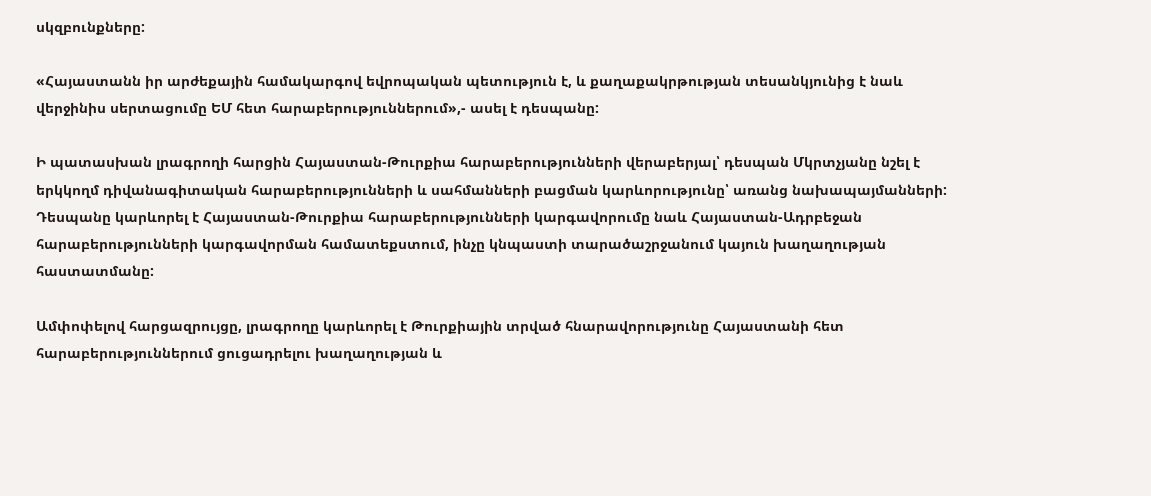սկզբունքները:

«Հայաստանն իր արժեքային համակարգով եվրոպական պետություն է, և քաղաքակրթության տեսանկյունից է նաև վերջինիս սերտացումը ԵՄ հետ հարաբերություններում»,- ասել է դեսպանը:

Ի պատասխան լրագրողի հարցին Հայաստան-Թուրքիա հարաբերությունների վերաբերյալ՝ դեսպան Մկրտչյանը նշել է երկկողմ դիվանագիտական հարաբերությունների և սահմանների բացման կարևորությունը՝ առանց նախապայմանների: Դեսպանը կարևորել է Հայաստան-Թուրքիա հարաբերությունների կարգավորումը նաև Հայաստան-Ադրբեջան հարաբերությունների կարգավորման համատեքստում, ինչը կնպաստի տարածաշրջանում կայուն խաղաղության հաստատմանը:

Ամփոփելով հարցազրույցը, լրագրողը կարևորել է Թուրքիային տրված հնարավորությունը Հայաստանի հետ հարաբերություններում ցուցադրելու խաղաղության և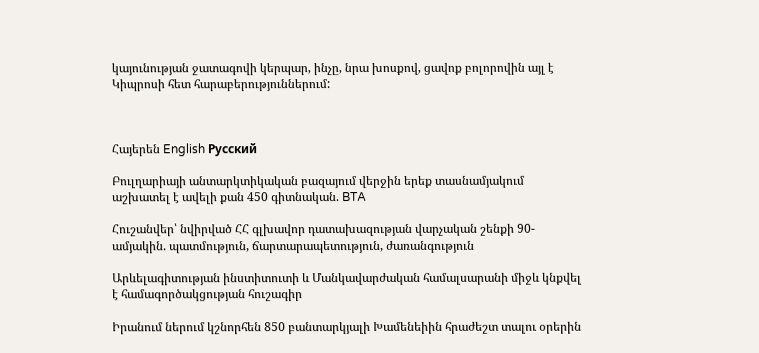կայունության ջատագովի կերպար, ինչը, նրա խոսքով, ցավոք բոլորովին այլ է Կիպրոսի հետ հարաբերություններում:



Հայերեն English Русский

Բուլղարիայի անտարկտիկական բազայում վերջին երեք տասնամյակում աշխատել է ավելի քան 450 գիտնական. BTA

Հուշանվեր՝ նվիրված ՀՀ գլխավոր դատախազության վարչական շենքի 90-ամյակին. պատմություն, ճարտարապետություն, ժառանգություն

Արևելագիտության ինստիտուտի և Մանկավարժական համալսարանի միջև կնքվել է համագործակցության հուշագիր

Իրանում ներում կշնորհեն 850 բանտարկյալի Խամենեիին հրաժեշտ տալու օրերին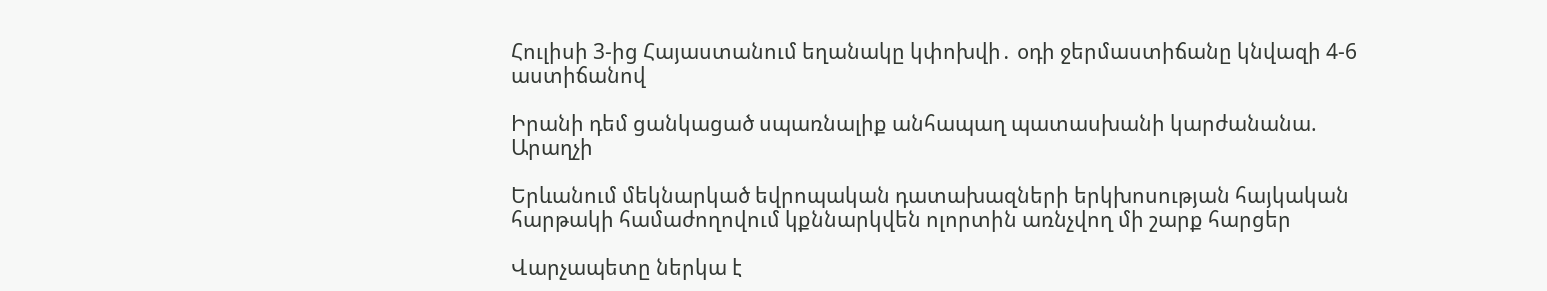Հուլիսի 3-ից Հայաստանում եղանակը կփոխվի․ օդի ջերմաստիճանը կնվազի 4-6 աստիճանով

Իրանի դեմ ցանկացած սպառնալիք անհապաղ պատասխանի կարժանանա. Արաղչի

Երևանում մեկնարկած եվրոպական դատախազների երկխոսության հայկական հարթակի համաժողովում կքննարկվեն ոլորտին առնչվող մի շարք հարցեր

Վարչապետը ներկա է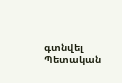գտնվել Պետական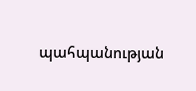պահպանության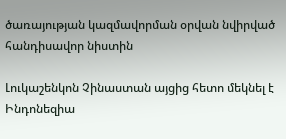ծառայության կազմավորման օրվան նվիրված հանդիսավոր նիստին

Լուկաշենկոն Չինաստան այցից հետո մեկնել է Ինդոնեզիա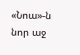«Նոա»-ն նոր աջ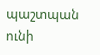պաշտպան ունի